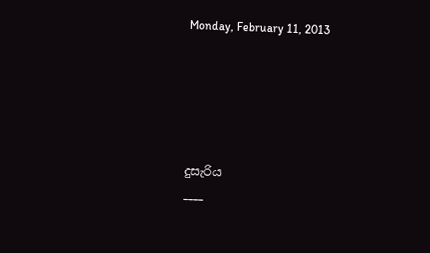Monday, February 11, 2013





දුසැරිය
____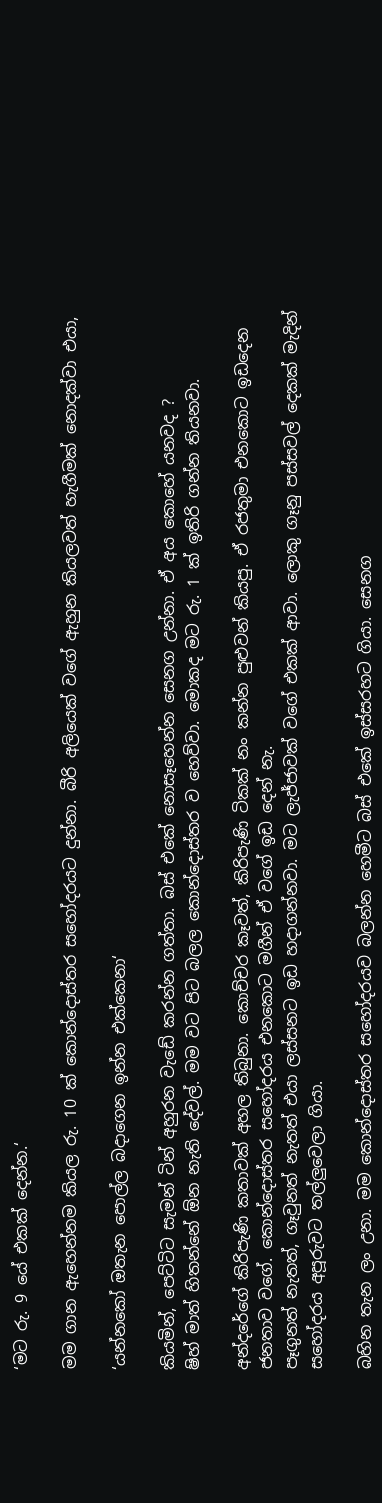‘මට රු. 9 යේ එකක් දෙන්න.‘

මම ගාන ඇහෙන්නම කියල රු. 10 ක් කොන්දොස්තර සහෝදරයට දුන්නා. බීරි අලියෙක් වගේ ඇහුන කියලවත් හැගීමක් නොදක්වා එයා,

‘යන්නකෝ ඔතැන පොල්ල බදාගෙන ඉන්න එක්කෙනා‘

කියමින්, පෙට්ටිට සැමන් ටින් අහුරන වැඩේ කරන්න ගත්තා. බස් එකේ නොසෑහෙන්න සෙනග උන්නා. ඒ අය කොහේ යනවද ?
ෂිහ් මාත් හිතන්නේ ඕන නැති දේවල්. මම වට පිට බලල කොන්දොස්තර ව හෙව්වා. මොකද මට රු. 1 ක් ඉතිරි ගන්න තියනවා.

අන්දරේගේ කිරිපැණි කතාවක් අහල තිබුනා. කොච්චර කෑවත්, කිරිපැණි ටිකක් නං කන්න පුළුවන් කියපු. ඒ රජතුමා එනකොට ඉඩදෙන ජනතාව වගේ. කොන්දොස්තර සහෝදරය එනකොට මගීන් ඒ වගේ ඉඩ දෙන් නැ.
පෑගුනත් නැතත්, ගෑවුනත් නැතත් එයා ලස්සනට ඉඩ හදාගන්නවා. මට ලැජ්ජාවක් වගේ එකක් ආවා. ලොකු ගෑනු පස්සවල් දෙකක් මැදින් සහෝදරය අපූරුවට තල්ලුවෙලා ගියා.

බහින තැන ලං උනා. මම කොන්දොස්තර සහෝදරයව බලන්න හෙමීට බස් එකේ ඉස්සරහට ගියා. සෙනග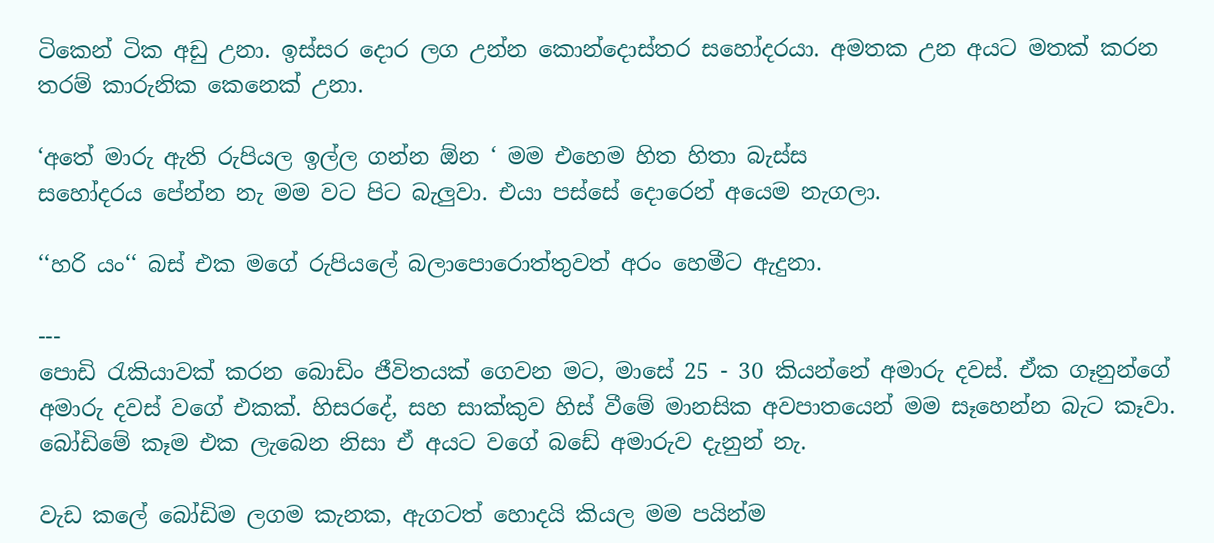ටිකෙන් ටික අඩු උනා. ඉස්සර දොර ලග උන්න කොන්දොස්තර සහෝදරයා. අමතක උන අයට මතක් කරන තරම් කාරුනික කෙනෙක් උනා.

‘අතේ මාරු ඇති රුපියල ඉල්ල ගන්න ඕන ‘ මම එහෙම හිත හිතා බැස්ස
සහෝදරය පේන්න නැ මම වට පිට බැලුවා. එයා පස්සේ දොරෙන් අයෙම නැගලා.

‘‘හරි යං‘‘ බස් එක මගේ රුපියලේ බලාපොරොත්තුවත් අරං හෙමීට ඇදුනා.

---
පොඩි රැකියාවක් කරන බොඩිං ජීවිතයක් ගෙවන මට, මාසේ 25 - 30 කියන්නේ අමාරු දවස්. ඒක ගෑනුන්ගේ අමාරු දවස් වගේ එකක්. හිසරදේ, සහ සාක්කුව හිස් වීමේ මානසික අවපාතයෙන් මම සෑහෙන්න බැට කෑවා. බෝඩිමේ කෑම එක ලැබෙන නිසා ඒ අයට වගේ බඩේ අමාරුව දැනුන් නැ.

වැඩ කලේ බෝඩිම ලගම කැනක, ඇගටත් හොදයි කියල මම පයින්ම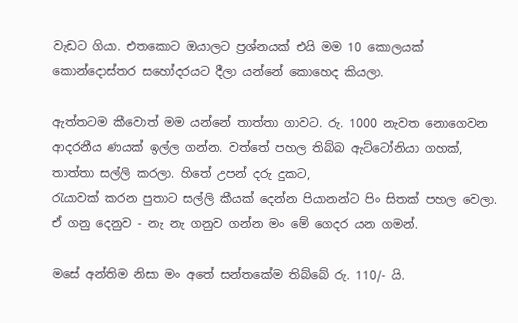වැඩට ගියා. එතකොට ඔයාලට ප්‍රශ්නයක් එයි මම 10 කොලයක් කොන්දොස්තර සහෝදරයට දීලා යන්නේ කොහෙද කියලා.

ඇත්තටම කීවොත් මම යන්නේ තාත්තා ගාවට. රු. 1000 නැවත නොගෙවන ආදරනීය ණයක් ඉල්ල ගන්න. වත්තේ පහල තිබ්බ ඇට්ටෝනියා ගහක්, තාත්තා සල්ලි කරලා. හිතේ උපන් දරු දුකට,
රැයාවක් කරන පුතාට සල්ලි කීයක් දෙන්න පියානන්ට පිං සිතක් පහල වෙලා. ඒ ගනු දෙනුව - නැ නැ ගනුව ගන්න මං මේ ගෙදර යන ගමන්.

මසේ අන්තිම නිසා මං අතේ සන්තකේම තිබ්බේ රු. 110/- යි.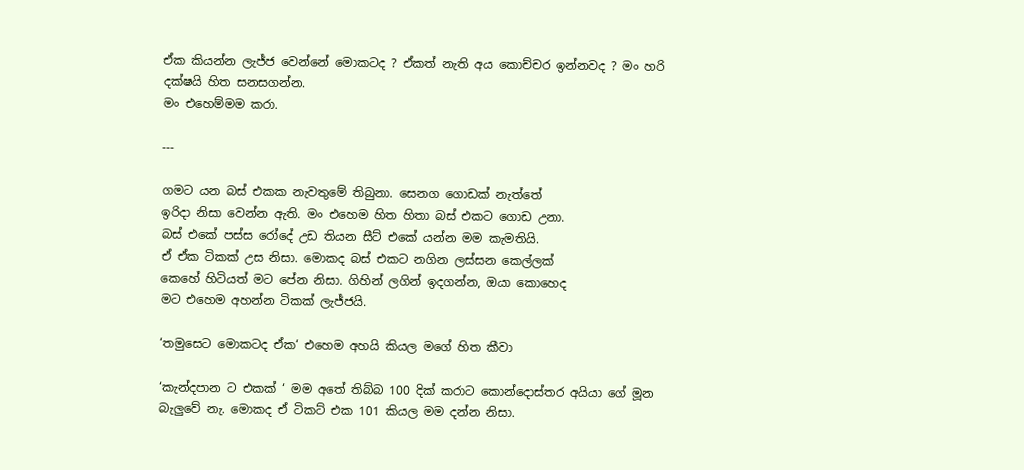ඒක කියන්න ලැජ්ජ වෙන්නේ මොකටද ? ඒකත් නැති අය කොච්චර ඉන්නවද ? මං හරි දක්ෂයි හිත සනසගන්න.
මං එහෙම්මම කරා.

---

ගමට යන බස් එකක නැවතුමේ තිබුනා. සෙනග ගොඩක් නැත්තේ
ඉරිදා නිසා වෙන්න ඇති. මං එහෙම හිත හිතා බස් එකට ගොඩ උනා.
බස් එකේ පස්ස රෝදේ උඩ තියන සීට් එකේ යන්න මම කැමතියි.
ඒ ඒක ටිකක් උස නිසා. මොකද බස් එකට නගින ලස්සන කෙල්ලක්
කෙහේ හිටියත් මට පේන නිසා. ගිහින් ලගින් ඉදගන්න, ඔයා කොහෙද
මට එහෙම අහන්න ටිකක් ලැජ්ජයි.

‘තමුසෙට මොකටද ඒක‘ එහෙම අහයි කියල මගේ හිත කීවා

‘කැන්දපාන ට එකක් ‘ මම අතේ තිබ්බ 100 දික් කරාට කොන්දොස්තර අයියා ගේ මූන බැලුවේ නැ. මොකද ඒ ටිකට් එක 101 කියල මම දන්න නිසා.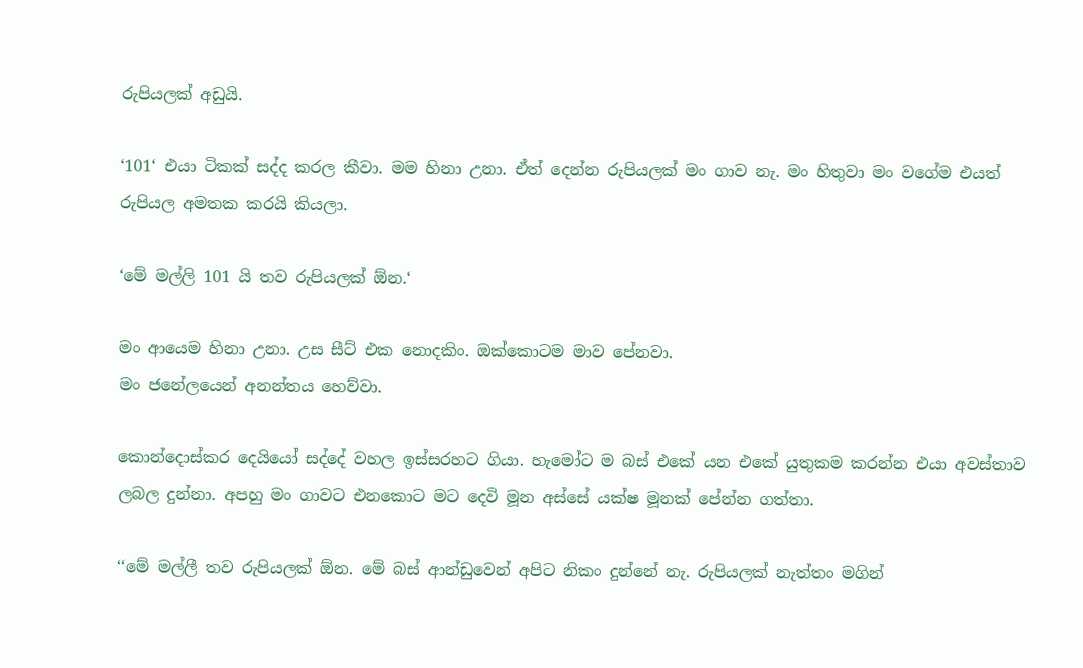රුපියලක් අඩුයි.

‘101‘ එයා ටිකක් සද්ද කරල කීවා. මම හිනා උනා. ඒත් දෙන්න රුපියලක් මං ගාව නැ. මං හිතුවා මං වගේම එයත් රුපියල අමතක කරයි කියලා.

‘මේ මල්ලි 101 යි තව රුපියලක් ඕන.‘

මං ආයෙම හිනා උනා. උස සීට් එක නොදකිං. ඔක්කොටම මාව පේනවා.
මං ජනේලයෙන් අනන්තය හෙව්වා.

කොන්දොස්කර දෙයියෝ සද්දේ වහල ඉස්සරහට ගියා. හැමෝට ම බස් එකේ යන එකේ යුතුකම කරන්න එයා අවස්තාව ලබල දුන්නා. අපහු මං ගාවට එනකොට මට දෙවි මූන අස්සේ යක්ෂ මූනක් පේන්න ගත්තා.

‘‘මේ මල්ලී තව රුපියලක් ඕන. මේ බස් ආන්ඩුවෙන් අපිට නිකං දුන්නේ නැ. රුපියලක් නැත්තං මගින්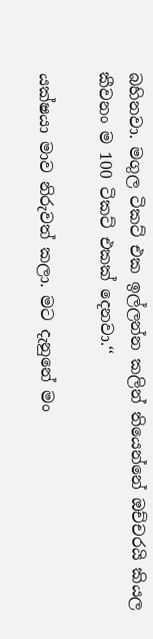බහිනවා. මගුල ටිකට් එක ඉල්ලන්න කලින් තියෙන්නේ ඔච්චරයි කියල කීවනං ම 100 ටිකට් එකක් දෙනවා.‘‘

යක්ෂයා මාව නිරුවත් කලා. මට දැනුනේ මං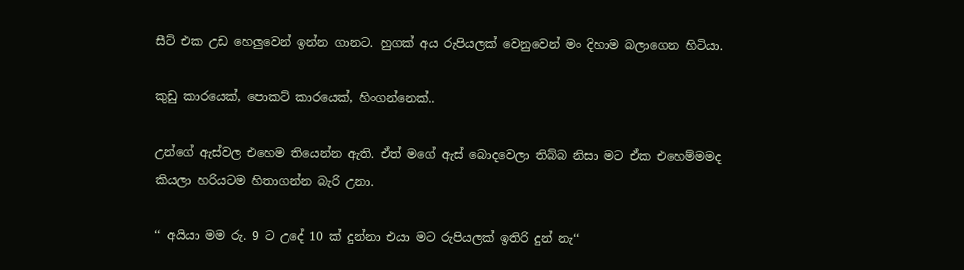සීට් එක උඩ හෙලුවෙන් ඉන්න ගානට. හුගක් අය රුපියලක් වෙනුවෙන් මං දිහාම බලාගෙන හිටියා.

කුඩු කාරයෙක්, පොකට් කාරයෙක්, හිංගන්නෙක්..

උන්ගේ ඇස්වල එහෙම තියෙන්න ඇති. ඒත් මගේ ඇස් බොදවෙලා තිබ්බ නිසා මට ඒක එහෙම්මමද කියලා හරියටම හිතාගන්න බැරි උනා.

‘‘ අයියා මම රු. 9 ට උදේ 10 ක් දුන්නා එයා මට රුපියලක් ඉතිරි දුන් නැ‘‘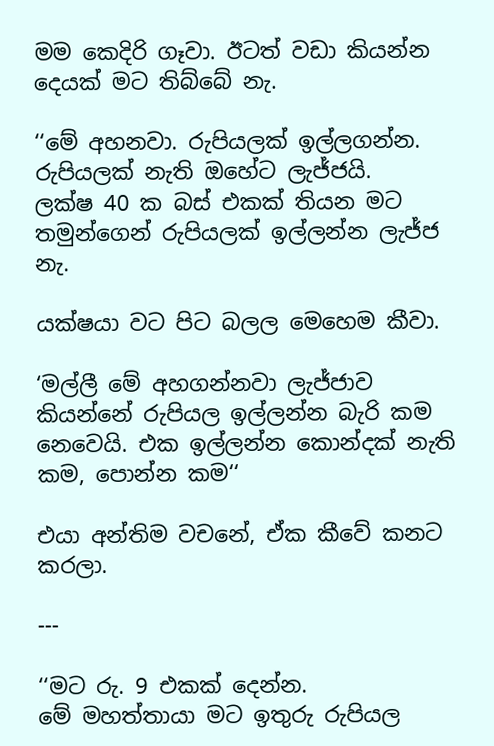මම කෙදිරි ගෑවා. ඊටත් වඩා කියන්න දෙයක් මට තිබ්බේ නැ.

‘‘මේ අහනවා. රුපියලක් ඉල්ලගන්න. රුපියලක් නැති ඔහේට ලැජ්ජයි.
ලක්ෂ 40 ක බස් එකක් තියන මට තමුන්ගෙන් රුපියලක් ඉල්ලන්න ලැජ්ජ නැ.

යක්ෂයා වට පිට බලල මෙහෙම කීවා.

‘මල්ලී මේ අහගන්නවා ලැජ්ජාව කියන්නේ රුපියල ඉල්ලන්න බැරි කම නෙවෙයි. එක ඉල්ලන්න කොන්දක් නැති කම, පොන්න කම‘‘

එයා අන්තිම වචනේ, ඒක කීවේ කනට කරලා.

---

‘‘මට රු. 9 එකක් දෙන්න.
මේ මහත්තායා මට ඉතුරු රුපියල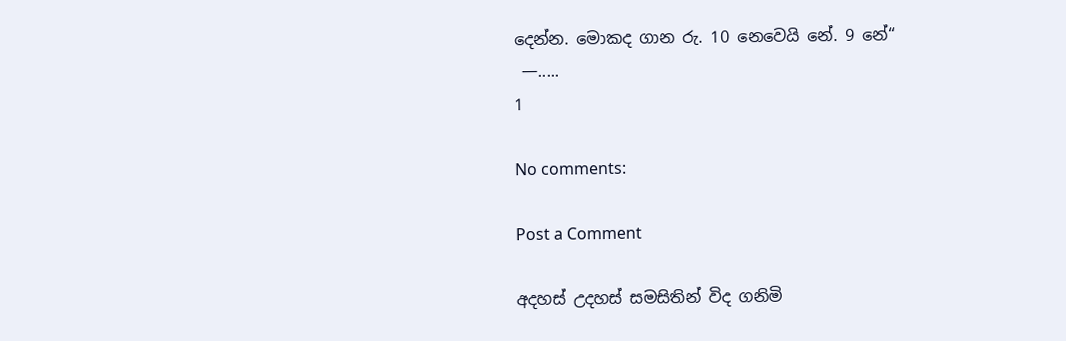දෙන්න. මොකද ගාන රු. 10 නෙවෙයි නේ. 9 නේ‘‘
 —.....
1

No comments:

Post a Comment

අදහස් උදහස් සමසිතින් විද ගනිමි